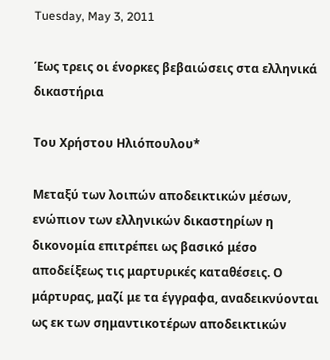Tuesday, May 3, 2011

Έως τρεις οι ένορκες βεβαιώσεις στα ελληνικά δικαστήρια

Του Χρήστου Ηλιόπουλου*

Μεταξύ των λοιπών αποδεικτικών μέσων, ενώπιον των ελληνικών δικαστηρίων η δικονομία επιτρέπει ως βασικό μέσο αποδείξεως τις μαρτυρικές καταθέσεις. Ο μάρτυρας, μαζί με τα έγγραφα, αναδεικνύονται ως εκ των σημαντικοτέρων αποδεικτικών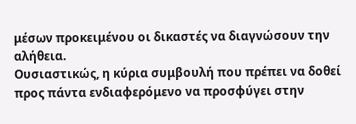μέσων προκειμένου οι δικαστές να διαγνώσουν την αλήθεια.
Ουσιαστικώς, η κύρια συμβουλή που πρέπει να δοθεί προς πάντα ενδιαφερόμενο να προσφύγει στην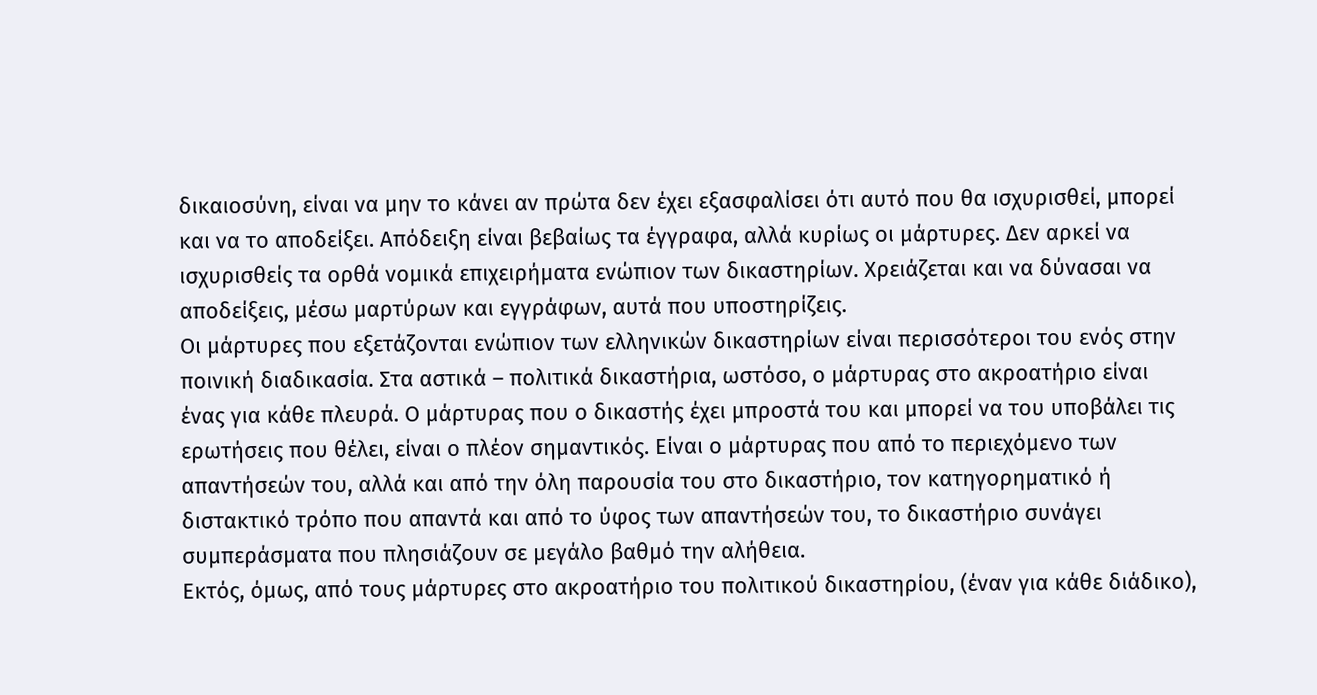δικαιοσύνη, είναι να μην το κάνει αν πρώτα δεν έχει εξασφαλίσει ότι αυτό που θα ισχυρισθεί, μπορεί και να το αποδείξει. Απόδειξη είναι βεβαίως τα έγγραφα, αλλά κυρίως οι μάρτυρες. Δεν αρκεί να ισχυρισθείς τα ορθά νομικά επιχειρήματα ενώπιον των δικαστηρίων. Χρειάζεται και να δύνασαι να αποδείξεις, μέσω μαρτύρων και εγγράφων, αυτά που υποστηρίζεις.
Οι μάρτυρες που εξετάζονται ενώπιον των ελληνικών δικαστηρίων είναι περισσότεροι του ενός στην ποινική διαδικασία. Στα αστικά – πολιτικά δικαστήρια, ωστόσο, ο μάρτυρας στο ακροατήριο είναι ένας για κάθε πλευρά. Ο μάρτυρας που ο δικαστής έχει μπροστά του και μπορεί να του υποβάλει τις ερωτήσεις που θέλει, είναι ο πλέον σημαντικός. Είναι ο μάρτυρας που από το περιεχόμενο των απαντήσεών του, αλλά και από την όλη παρουσία του στο δικαστήριο, τον κατηγορηματικό ή διστακτικό τρόπο που απαντά και από το ύφος των απαντήσεών του, το δικαστήριο συνάγει συμπεράσματα που πλησιάζουν σε μεγάλο βαθμό την αλήθεια.
Εκτός, όμως, από τους μάρτυρες στο ακροατήριο του πολιτικού δικαστηρίου, (έναν για κάθε διάδικο),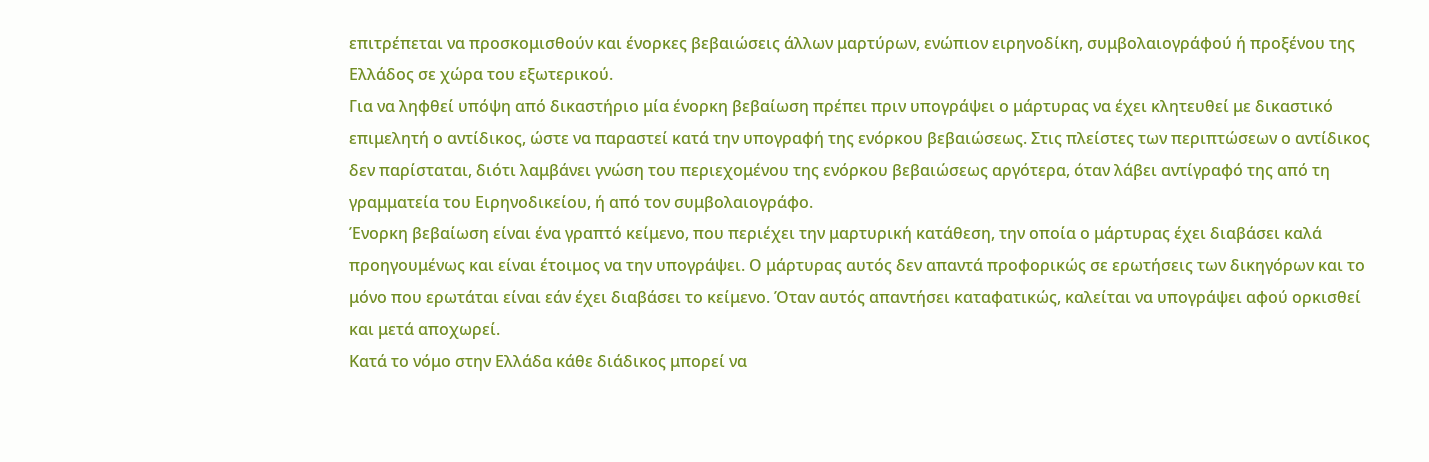επιτρέπεται να προσκομισθούν και ένορκες βεβαιώσεις άλλων μαρτύρων, ενώπιον ειρηνοδίκη, συμβολαιογράφού ή προξένου της Ελλάδος σε χώρα του εξωτερικού.
Για να ληφθεί υπόψη από δικαστήριο μία ένορκη βεβαίωση πρέπει πριν υπογράψει ο μάρτυρας να έχει κλητευθεί με δικαστικό επιμελητή ο αντίδικος, ώστε να παραστεί κατά την υπογραφή της ενόρκου βεβαιώσεως. Στις πλείστες των περιπτώσεων ο αντίδικος δεν παρίσταται, διότι λαμβάνει γνώση του περιεχομένου της ενόρκου βεβαιώσεως αργότερα, όταν λάβει αντίγραφό της από τη γραμματεία του Ειρηνοδικείου, ή από τον συμβολαιογράφο.
Ένορκη βεβαίωση είναι ένα γραπτό κείμενο, που περιέχει την μαρτυρική κατάθεση, την οποία ο μάρτυρας έχει διαβάσει καλά προηγουμένως και είναι έτοιμος να την υπογράψει. Ο μάρτυρας αυτός δεν απαντά προφορικώς σε ερωτήσεις των δικηγόρων και το μόνο που ερωτάται είναι εάν έχει διαβάσει το κείμενο. Όταν αυτός απαντήσει καταφατικώς, καλείται να υπογράψει αφού ορκισθεί και μετά αποχωρεί.
Κατά το νόμο στην Ελλάδα κάθε διάδικος μπορεί να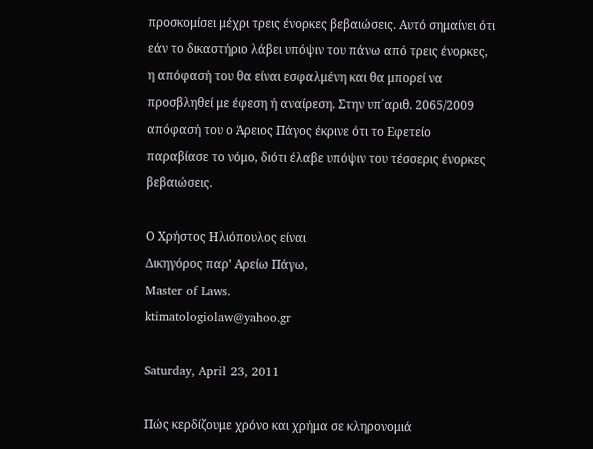προσκομίσει μέχρι τρεις ένορκες βεβαιώσεις. Αυτό σημαίνει ότι εάν το δικαστήριο λάβει υπόψιν του πάνω από τρεις ένορκες, η απόφασή του θα είναι εσφαλμένη και θα μπορεί να προσβληθεί με έφεση ή αναίρεση. Στην υπ΄αριθ. 2065/2009 απόφασή του ο Άρειος Πάγος έκρινε ότι το Εφετείο παραβίασε το νόμο, διότι έλαβε υπόψιν του τέσσερις ένορκες βεβαιώσεις.

Ο Χρήστος Ηλιόπουλος είναι
Δικηγόρος παρ’ Αρείω Πάγω,
Master of Laws.
ktimatologiolaw@yahoo.gr

Saturday, April 23, 2011

Πώς κερδίζουμε χρόνο και χρήμα σε κληρονομιά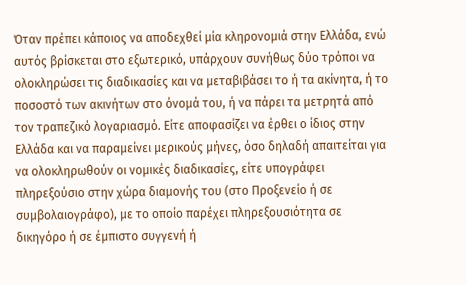Όταν πρέπει κάποιος να αποδεχθεί μία κληρονομιά στην Ελλάδα, ενώ αυτός βρίσκεται στο εξωτερικό, υπάρχουν συνήθως δύο τρόποι να ολοκληρώσει τις διαδικασίες και να μεταβιβάσει το ή τα ακίνητα, ή το ποσοστό των ακινήτων στο όνομά του, ή να πάρει τα μετρητά από τον τραπεζικό λογαριασμό. Είτε αποφασίζει να έρθει ο ίδιος στην Ελλάδα και να παραμείνει μερικούς μήνες, όσο δηλαδή απαιτείται για να ολοκληρωθούν οι νομικές διαδικασίες, είτε υπογράφει πληρεξούσιο στην χώρα διαμονής του (στο Προξενείο ή σε συμβολαιογράφο), με το οποίο παρέχει πληρεξουσιότητα σε δικηγόρο ή σε έμπιστο συγγενή ή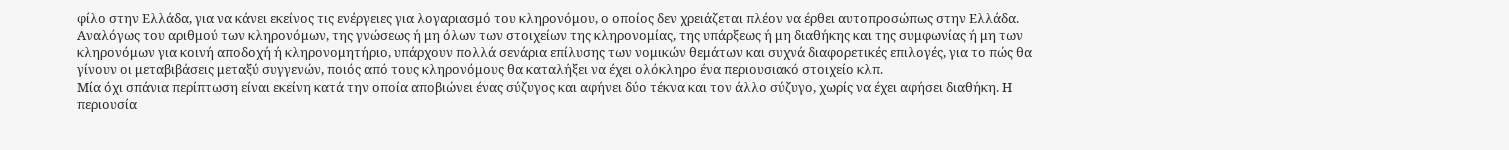φίλο στην Ελλάδα, για να κάνει εκείνος τις ενέργειες για λογαριασμό του κληρονόμου, ο οποίος δεν χρειάζεται πλέον να έρθει αυτοπροσώπως στην Ελλάδα.
Αναλόγως του αριθμού των κληρονόμων, της γνώσεως ή μη όλων των στοιχείων της κληρονομίας, της υπάρξεως ή μη διαθήκης και της συμφωνίας ή μη των κληρονόμων για κοινή αποδοχή ή κληρονομητήριο, υπάρχουν πολλά σενάρια επίλυσης των νομικών θεμάτων και συχνά διαφορετικές επιλογές, για το πώς θα γίνουν οι μεταβιβάσεις μεταξύ συγγενών, ποιός από τους κληρονόμους θα καταλήξει να έχει ολόκληρο ένα περιουσιακό στοιχείο κλπ.
Μία όχι σπάνια περίπτωση είναι εκείνη κατά την οποία αποβιώνει ένας σύζυγος και αφήνει δύο τέκνα και τον άλλο σύζυγο, χωρίς να έχει αφήσει διαθήκη. Η περιουσία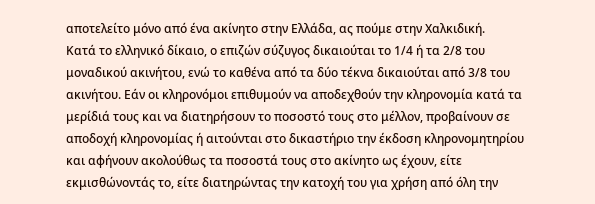αποτελείτο μόνο από ένα ακίνητο στην Ελλάδα, ας πούμε στην Χαλκιδική.
Κατά το ελληνικό δίκαιο, ο επιζών σύζυγος δικαιούται το 1/4 ή τα 2/8 του μοναδικού ακινήτου, ενώ το καθένα από τα δύο τέκνα δικαιούται από 3/8 του ακινήτου. Εάν οι κληρονόμοι επιθυμούν να αποδεχθούν την κληρονομία κατά τα μερίδιά τους και να διατηρήσουν το ποσοστό τους στο μέλλον, προβαίνουν σε αποδοχή κληρονομίας ή αιτούνται στο δικαστήριο την έκδοση κληρονομητηρίου και αφήνουν ακολούθως τα ποσοστά τους στο ακίνητο ως έχουν, είτε εκμισθώνοντάς το, είτε διατηρώντας την κατοχή του για χρήση από όλη την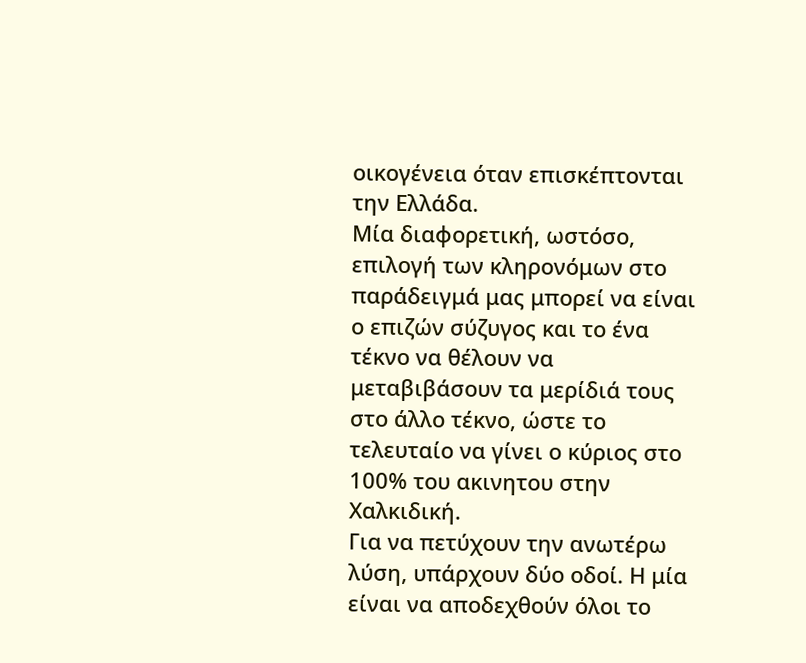οικογένεια όταν επισκέπτονται την Ελλάδα.
Μία διαφορετική, ωστόσο, επιλογή των κληρονόμων στο παράδειγμά μας μπορεί να είναι ο επιζών σύζυγος και το ένα τέκνο να θέλουν να μεταβιβάσουν τα μερίδιά τους στο άλλο τέκνο, ώστε το τελευταίο να γίνει ο κύριος στο 100% του ακινητου στην Χαλκιδική.
Για να πετύχουν την ανωτέρω λύση, υπάρχουν δύο οδοί. Η μία είναι να αποδεχθούν όλοι το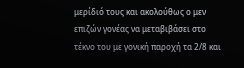μερίδιό τους και ακολούθως ο μεν επιζών γονέας να μεταβιβάσει στο τέκνο του με γονική παροχή τα 2/8 και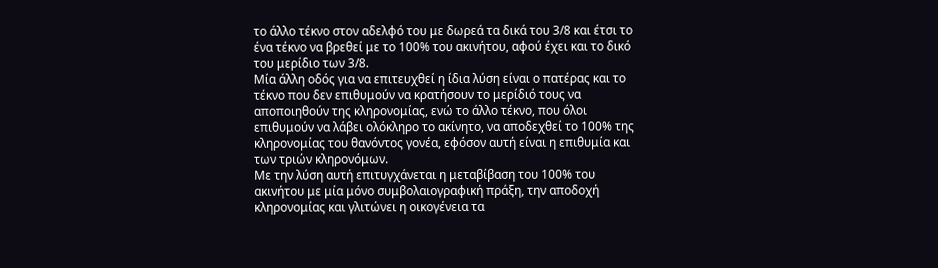το άλλο τέκνο στον αδελφό του με δωρεά τα δικά του 3/8 και έτσι το ένα τέκνο να βρεθεί με το 100% του ακινήτου, αφού έχει και το δικό του μερίδιο των 3/8.
Μία άλλη οδός για να επιτευχθεί η ίδια λύση είναι ο πατέρας και το τέκνο που δεν επιθυμούν να κρατήσουν το μερίδιό τους να αποποιηθούν της κληρονομίας, ενώ το άλλο τέκνο, που όλοι επιθυμούν να λάβει ολόκληρο το ακίνητο, να αποδεχθεί το 100% της κληρονομίας του θανόντος γονέα, εφόσον αυτή είναι η επιθυμία και των τριών κληρονόμων.
Με την λύση αυτή επιτυγχάνεται η μεταβίβαση του 100% του ακινήτου με μία μόνο συμβολαιογραφική πράξη, την αποδοχή κληρονομίας και γλιτώνει η οικογένεια τα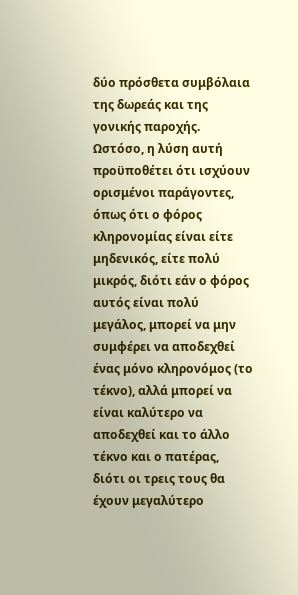δύο πρόσθετα συμβόλαια της δωρεάς και της γονικής παροχής.
Ωστόσο, η λύση αυτή προϋποθέτει ότι ισχύουν ορισμένοι παράγοντες, όπως ότι ο φόρος κληρονομίας είναι είτε μηδενικός, είτε πολύ μικρός, διότι εάν ο φόρος αυτός είναι πολύ μεγάλος, μπορεί να μην συμφέρει να αποδεχθεί ένας μόνο κληρονόμος (το τέκνο), αλλά μπορεί να είναι καλύτερο να αποδεχθεί και το άλλο τέκνο και ο πατέρας, διότι οι τρεις τους θα έχουν μεγαλύτερο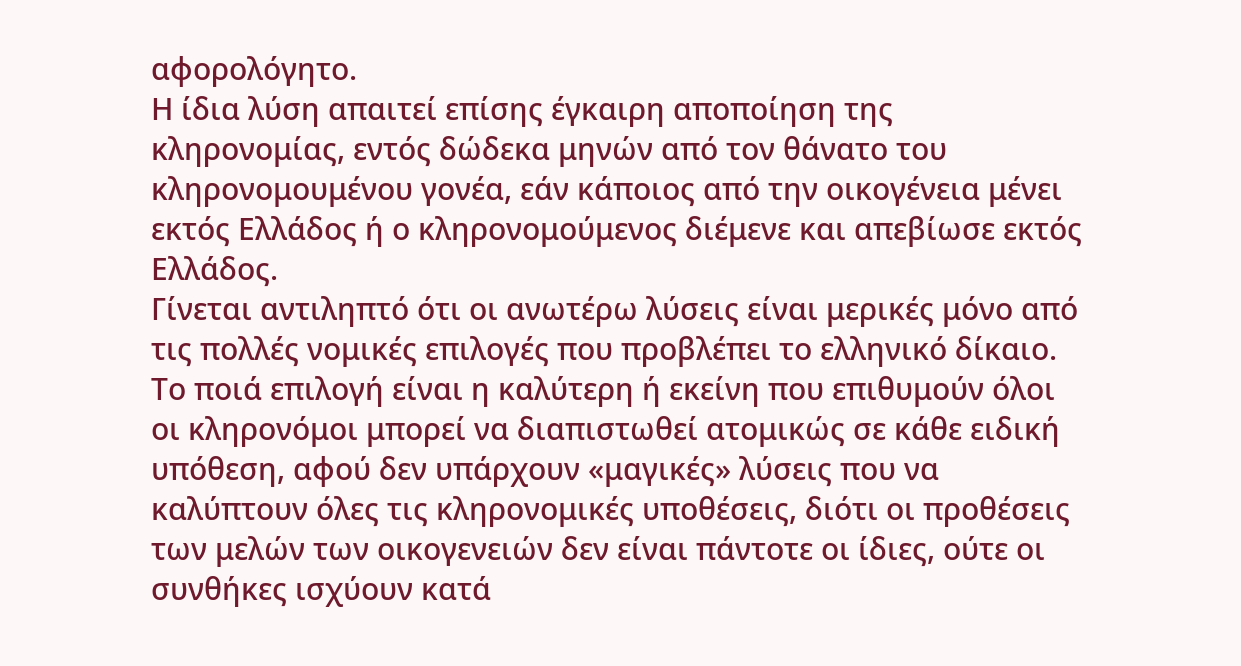αφορολόγητο.
Η ίδια λύση απαιτεί επίσης έγκαιρη αποποίηση της κληρονομίας, εντός δώδεκα μηνών από τον θάνατο του κληρονομουμένου γονέα, εάν κάποιος από την οικογένεια μένει εκτός Ελλάδος ή ο κληρονομούμενος διέμενε και απεβίωσε εκτός Ελλάδος.
Γίνεται αντιληπτό ότι οι ανωτέρω λύσεις είναι μερικές μόνο από τις πολλές νομικές επιλογές που προβλέπει το ελληνικό δίκαιο. Το ποιά επιλογή είναι η καλύτερη ή εκείνη που επιθυμούν όλοι οι κληρονόμοι μπορεί να διαπιστωθεί ατομικώς σε κάθε ειδική υπόθεση, αφού δεν υπάρχουν «μαγικές» λύσεις που να καλύπτουν όλες τις κληρονομικές υποθέσεις, διότι οι προθέσεις των μελών των οικογενειών δεν είναι πάντοτε οι ίδιες, ούτε οι συνθήκες ισχύουν κατά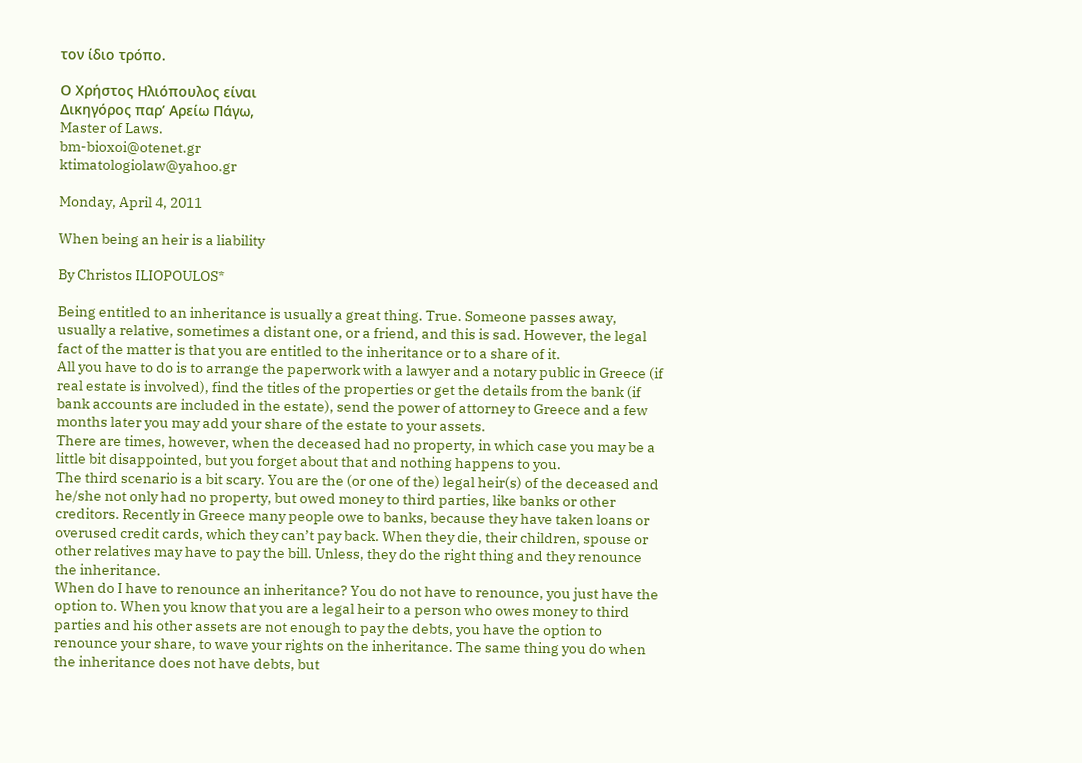τον ίδιο τρόπο.

Ο Χρήστος Ηλιόπουλος είναι
Δικηγόρος παρ’ Αρείω Πάγω,
Master of Laws.
bm-bioxoi@otenet.gr
ktimatologiolaw@yahoo.gr

Monday, April 4, 2011

When being an heir is a liability

By Christos ILIOPOULOS*

Being entitled to an inheritance is usually a great thing. True. Someone passes away, usually a relative, sometimes a distant one, or a friend, and this is sad. However, the legal fact of the matter is that you are entitled to the inheritance or to a share of it.
All you have to do is to arrange the paperwork with a lawyer and a notary public in Greece (if real estate is involved), find the titles of the properties or get the details from the bank (if bank accounts are included in the estate), send the power of attorney to Greece and a few months later you may add your share of the estate to your assets.
There are times, however, when the deceased had no property, in which case you may be a little bit disappointed, but you forget about that and nothing happens to you.
The third scenario is a bit scary. You are the (or one of the) legal heir(s) of the deceased and he/she not only had no property, but owed money to third parties, like banks or other creditors. Recently in Greece many people owe to banks, because they have taken loans or overused credit cards, which they can’t pay back. When they die, their children, spouse or other relatives may have to pay the bill. Unless, they do the right thing and they renounce the inheritance.
When do I have to renounce an inheritance? You do not have to renounce, you just have the option to. When you know that you are a legal heir to a person who owes money to third parties and his other assets are not enough to pay the debts, you have the option to renounce your share, to wave your rights on the inheritance. The same thing you do when the inheritance does not have debts, but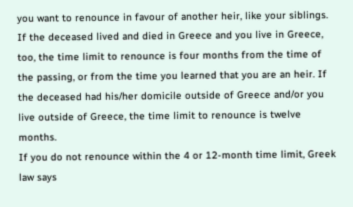you want to renounce in favour of another heir, like your siblings.
If the deceased lived and died in Greece and you live in Greece, too, the time limit to renounce is four months from the time of the passing, or from the time you learned that you are an heir. If the deceased had his/her domicile outside of Greece and/or you live outside of Greece, the time limit to renounce is twelve months.
If you do not renounce within the 4 or 12-month time limit, Greek law says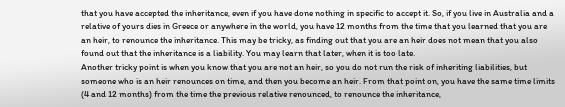that you have accepted the inheritance, even if you have done nothing in specific to accept it. So, if you live in Australia and a relative of yours dies in Greece or anywhere in the world, you have 12 months from the time that you learned that you are an heir, to renounce the inheritance. This may be tricky, as finding out that you are an heir does not mean that you also found out that the inheritance is a liability. You may learn that later, when it is too late.
Another tricky point is when you know that you are not an heir, so you do not run the risk of inheriting liabilities, but someone who is an heir renounces on time, and then you become an heir. From that point on, you have the same time limits (4 and 12 months) from the time the previous relative renounced, to renounce the inheritance,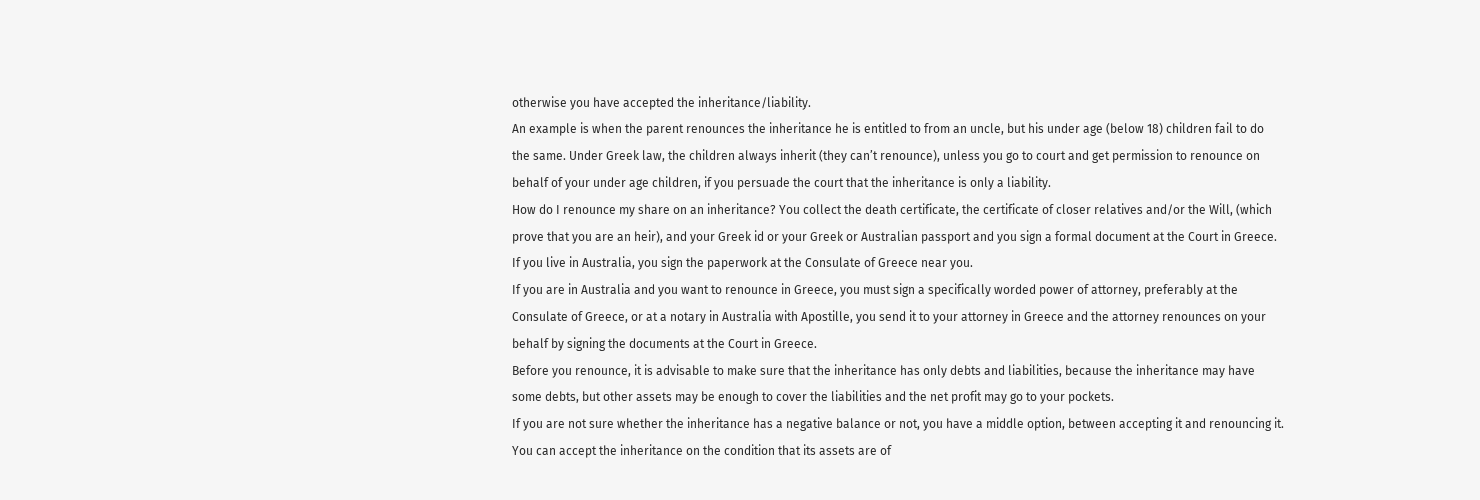otherwise you have accepted the inheritance/liability.
An example is when the parent renounces the inheritance he is entitled to from an uncle, but his under age (below 18) children fail to do the same. Under Greek law, the children always inherit (they can’t renounce), unless you go to court and get permission to renounce on behalf of your under age children, if you persuade the court that the inheritance is only a liability.
How do I renounce my share on an inheritance? You collect the death certificate, the certificate of closer relatives and/or the Will, (which prove that you are an heir), and your Greek id or your Greek or Australian passport and you sign a formal document at the Court in Greece. If you live in Australia, you sign the paperwork at the Consulate of Greece near you.
If you are in Australia and you want to renounce in Greece, you must sign a specifically worded power of attorney, preferably at the Consulate of Greece, or at a notary in Australia with Apostille, you send it to your attorney in Greece and the attorney renounces on your behalf by signing the documents at the Court in Greece.
Before you renounce, it is advisable to make sure that the inheritance has only debts and liabilities, because the inheritance may have some debts, but other assets may be enough to cover the liabilities and the net profit may go to your pockets.
If you are not sure whether the inheritance has a negative balance or not, you have a middle option, between accepting it and renouncing it. You can accept the inheritance on the condition that its assets are of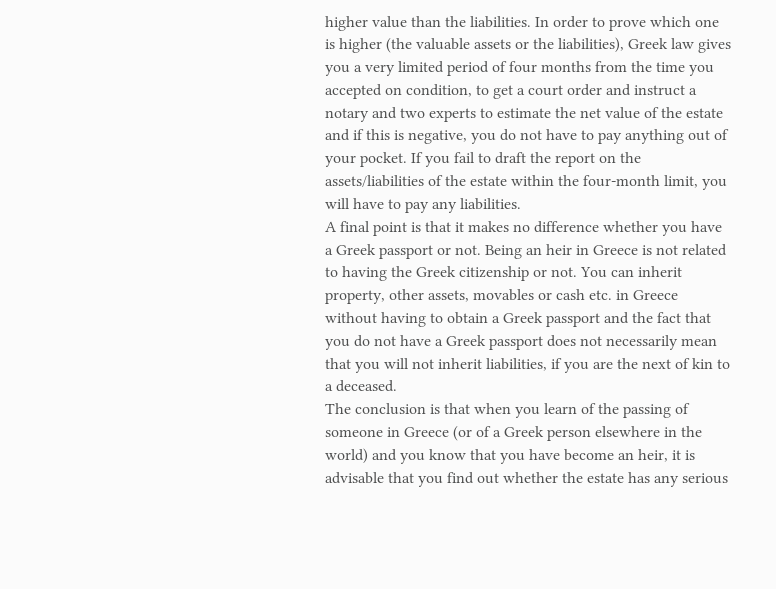higher value than the liabilities. In order to prove which one is higher (the valuable assets or the liabilities), Greek law gives you a very limited period of four months from the time you accepted on condition, to get a court order and instruct a notary and two experts to estimate the net value of the estate and if this is negative, you do not have to pay anything out of your pocket. If you fail to draft the report on the assets/liabilities of the estate within the four-month limit, you will have to pay any liabilities.
A final point is that it makes no difference whether you have a Greek passport or not. Being an heir in Greece is not related to having the Greek citizenship or not. You can inherit property, other assets, movables or cash etc. in Greece without having to obtain a Greek passport and the fact that you do not have a Greek passport does not necessarily mean that you will not inherit liabilities, if you are the next of kin to a deceased.
The conclusion is that when you learn of the passing of someone in Greece (or of a Greek person elsewhere in the world) and you know that you have become an heir, it is advisable that you find out whether the estate has any serious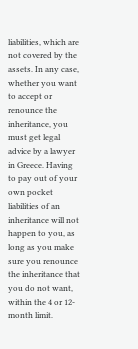liabilities, which are not covered by the assets. In any case, whether you want to accept or renounce the inheritance, you must get legal advice by a lawyer in Greece. Having to pay out of your own pocket liabilities of an inheritance will not happen to you, as long as you make sure you renounce the inheritance that you do not want, within the 4 or 12-month limit.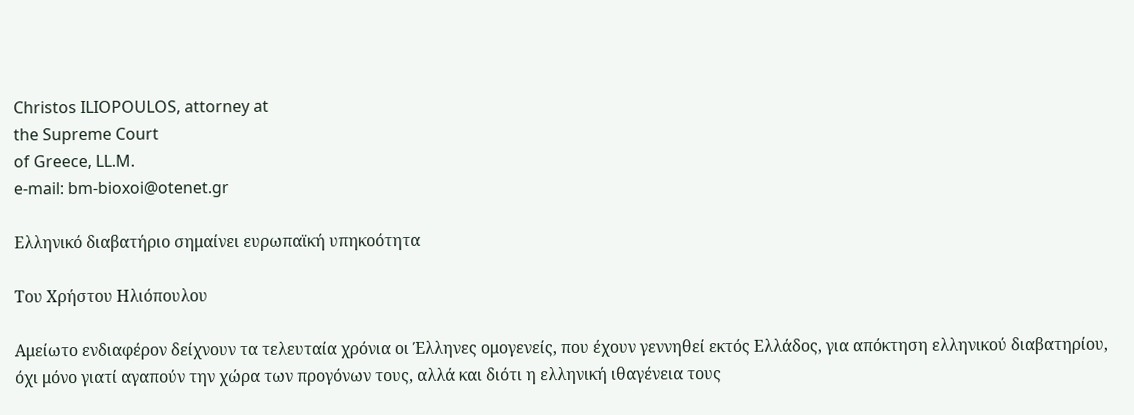Christos ILIOPOULOS, attorney at
the Supreme Court
of Greece, LL.M.
e-mail: bm-bioxoi@otenet.gr

Ελληνικό διαβατήριο σημαίνει ευρωπαϊκή υπηκοότητα

Του Χρήστου Ηλιόπουλου

Αμείωτο ενδιαφέρον δείχνουν τα τελευταία χρόνια οι Έλληνες ομογενείς, που έχουν γεννηθεί εκτός Ελλάδος, για απόκτηση ελληνικού διαβατηρίου, όχι μόνο γιατί αγαπούν την χώρα των προγόνων τους, αλλά και διότι η ελληνική ιθαγένεια τους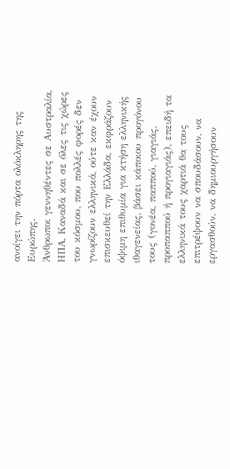ανοίγει την πόρτα ολόκληρης της Ευρώπης.
Άνθρωποι γεννηθέντες σε Αυστραλία, ΗΠΑ, Καναδά και σε όλες τις χώρες του κόσμου, που πολλές φορές δεν γνωρίζουν ελληνικά, ούτε καν έχουν επισκευθεί την Ελλάδα, εκφράζουν όψιμη επιθυμία για κτήση ελληνικής ιθαγενείας, βάσει κάποιου προγόνου τους (γονέα, παππού, γιαγιάς, προπαππού ή προγιαγιάς), επειδή τα ελληνικά τους χαρτιά θα τους επιτρέψουν να σπουδάσουν, να εργασθούν, να δημιουργήσουν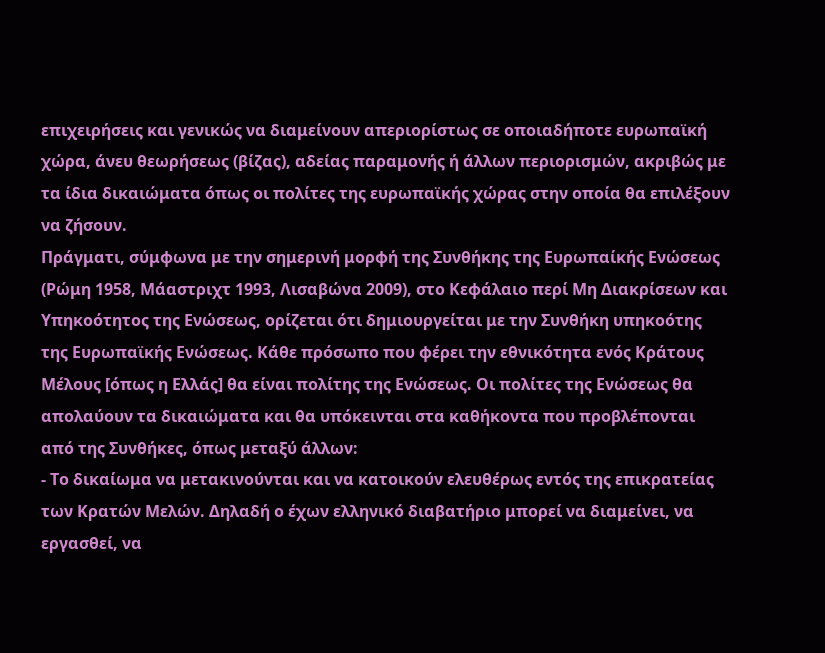επιχειρήσεις και γενικώς να διαμείνουν απεριορίστως σε οποιαδήποτε ευρωπαϊκή χώρα, άνευ θεωρήσεως (βίζας), αδείας παραμονής ή άλλων περιορισμών, ακριβώς με τα ίδια δικαιώματα όπως οι πολίτες της ευρωπαϊκής χώρας στην οποία θα επιλέξουν να ζήσουν.
Πράγματι, σύμφωνα με την σημερινή μορφή της Συνθήκης της Ευρωπαίκής Ενώσεως (Ρώμη 1958, Μάαστριχτ 1993, Λισαβώνα 2009), στο Κεφάλαιο περί Μη Διακρίσεων και Υπηκοότητος της Ενώσεως, ορίζεται ότι δημιουργείται με την Συνθήκη υπηκοότης της Ευρωπαϊκής Ενώσεως. Κάθε πρόσωπο που φέρει την εθνικότητα ενός Κράτους Μέλους [όπως η Ελλάς] θα είναι πολίτης της Ενώσεως. Οι πολίτες της Ενώσεως θα απολαύουν τα δικαιώματα και θα υπόκεινται στα καθήκοντα που προβλέπονται από της Συνθήκες, όπως μεταξύ άλλων:
- Το δικαίωμα να μετακινούνται και να κατοικούν ελευθέρως εντός της επικρατείας των Κρατών Μελών. Δηλαδή ο έχων ελληνικό διαβατήριο μπορεί να διαμείνει, να εργασθεί, να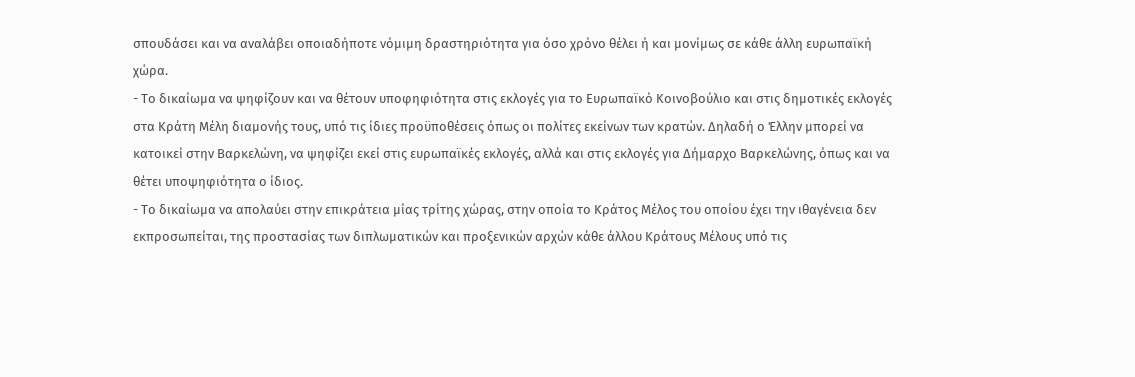σπουδάσει και να αναλάβει οποιαδήποτε νόμιμη δραστηριότητα για όσο χρόνο θέλει ή και μονίμως σε κάθε άλλη ευρωπαϊκή χώρα.
- Το δικαίωμα να ψηφίζουν και να θέτουν υποφηφιότητα στις εκλογές για το Ευρωπαϊκό Κοινοβούλιο και στις δημοτικές εκλογές στα Κράτη Μέλη διαμονής τους, υπό τις ίδιες προϋποθέσεις όπως οι πολίτες εκείνων των κρατών. Δηλαδή ο Έλλην μπορεί να κατοικεί στην Βαρκελώνη, να ψηφίζει εκεί στις ευρωπαϊκές εκλογές, αλλά και στις εκλογές για Δήμαρχο Βαρκελώνης, όπως και να θέτει υποψηφιότητα ο ίδιος.
- Το δικαίωμα να απολαύει στην επικράτεια μίας τρίτης χώρας, στην οποία το Κράτος Μέλος του οποίου έχει την ιθαγένεια δεν εκπροσωπείται, της προστασίας των διπλωματικών και προξενικών αρχών κάθε άλλου Κράτους Μέλους υπό τις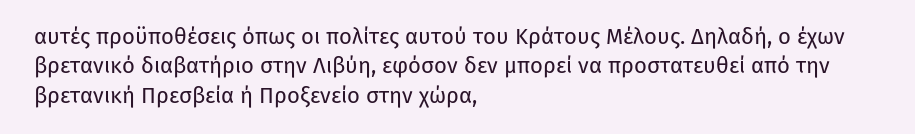αυτές προϋποθέσεις όπως οι πολίτες αυτού του Κράτους Μέλους. Δηλαδή, ο έχων βρετανικό διαβατήριο στην Λιβύη, εφόσον δεν μπορεί να προστατευθεί από την βρετανική Πρεσβεία ή Προξενείο στην χώρα,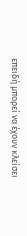επειδή μπορεί να έχουν κλείσει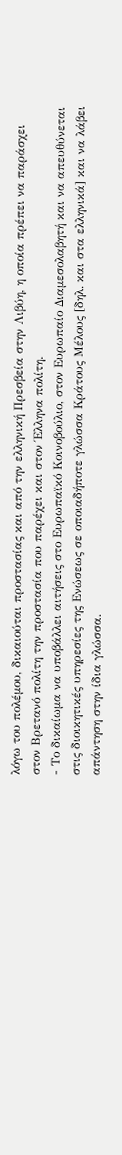λόγω του πολέμου, δικαιούται προστασίας και από την ελληνική Πρεσβεία στην Λιβύη, η οποία πρέπει να παράσχει στον Βρετανό πολίτη την προστασία που παρέχει και στον Έλληνα πολίτη.
- Το δικαίωμα να υποβάλλει αιτήσεις στο Ευρωπαϊκό Κοινοβούλιο, στον Ευρωπαίο Διαμεσολαβητή και να απευθύνεται στις διοικητικές υπηρεσίες της Ενώσεως σε οποιαδήποτε γλώσσα Κράτους Μέλους [δηλ. και στα ελληνικά] και να λάβει απάντηση στην ίδια γλώσσα.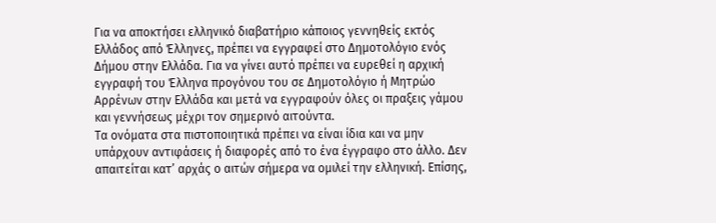Για να αποκτήσει ελληνικό διαβατήριο κάποιος γεννηθείς εκτός Ελλάδος από Έλληνες, πρέπει να εγγραφεί στο Δημοτολόγιο ενός Δήμου στην Ελλάδα. Για να γίνει αυτό πρέπει να ευρεθεί η αρχική εγγραφή του Έλληνα προγόνου του σε Δημοτολόγιο ή Μητρώο Αρρένων στην Ελλάδα και μετά να εγγραφούν όλες οι πραξεις γάμου και γεννήσεως μέχρι τον σημερινό αιτούντα.
Τα ονόματα στα πιστοποιητικά πρέπει να είναι ίδια και να μην υπάρχουν αντιφάσεις ή διαφορές από το ένα έγγραφο στο άλλο. Δεν απαιτείται κατ’ αρχάς ο αιτών σήμερα να ομιλεί την ελληνική. Επίσης,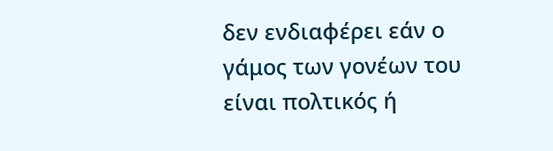δεν ενδιαφέρει εάν ο γάμος των γονέων του είναι πολτικός ή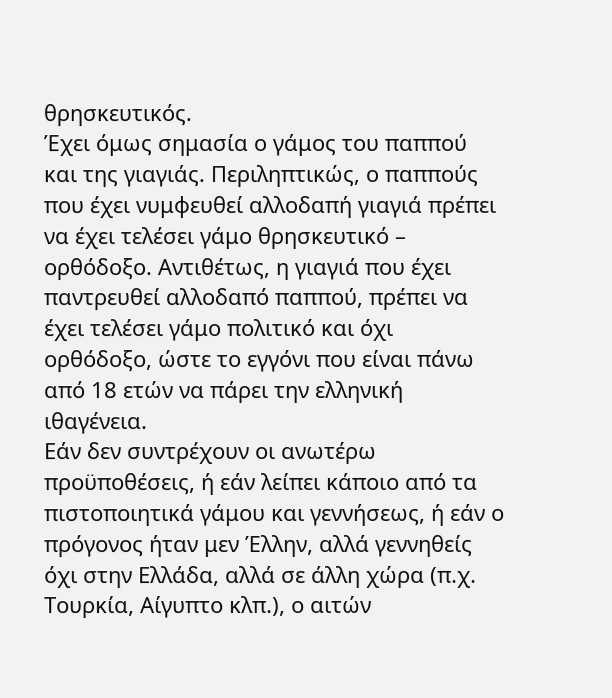θρησκευτικός.
Έχει όμως σημασία ο γάμος του παππού και της γιαγιάς. Περιληπτικώς, ο παππούς που έχει νυμφευθεί αλλοδαπή γιαγιά πρέπει να έχει τελέσει γάμο θρησκευτικό – ορθόδοξο. Αντιθέτως, η γιαγιά που έχει παντρευθεί αλλοδαπό παππού, πρέπει να έχει τελέσει γάμο πολιτικό και όχι ορθόδοξο, ώστε το εγγόνι που είναι πάνω από 18 ετών να πάρει την ελληνική ιθαγένεια.
Εάν δεν συντρέχουν οι ανωτέρω προϋποθέσεις, ή εάν λείπει κάποιο από τα πιστοποιητικά γάμου και γεννήσεως, ή εάν ο πρόγονος ήταν μεν Έλλην, αλλά γεννηθείς όχι στην Ελλάδα, αλλά σε άλλη χώρα (π.χ. Τουρκία, Αίγυπτο κλπ.), ο αιτών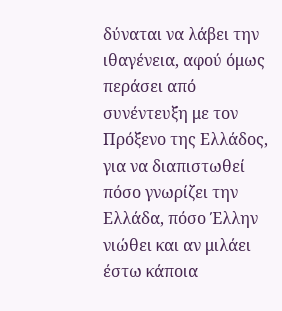δύναται να λάβει την ιθαγένεια, αφού όμως περάσει από συνέντευξη με τον Πρόξενο της Ελλάδος, για να διαπιστωθεί πόσο γνωρίζει την Ελλάδα, πόσο Έλλην νιώθει και αν μιλάει έστω κάποια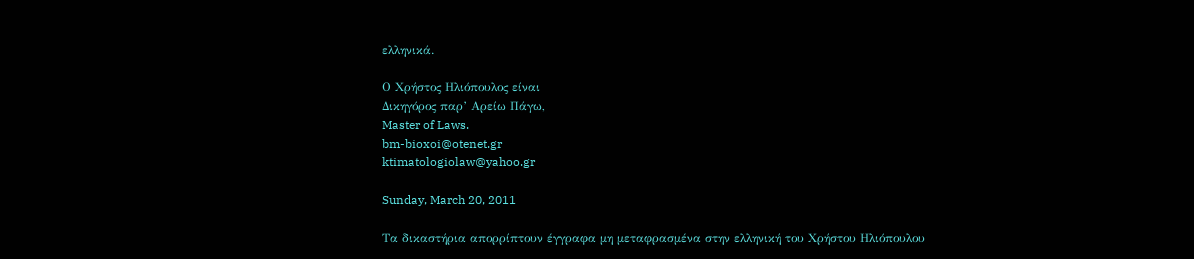ελληνικά.

Ο Χρήστος Ηλιόπουλος είναι
Δικηγόρος παρ’ Αρείω Πάγω,
Master of Laws.
bm-bioxoi@otenet.gr
ktimatologiolaw@yahoo.gr

Sunday, March 20, 2011

Τα δικαστήρια απορρίπτουν έγγραφα μη μεταφρασμένα στην ελληνική του Χρήστου Ηλιόπουλου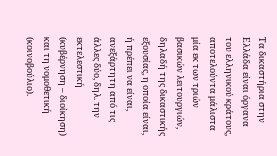Τα δικαστήρια στην Ελλάδα είναι όργανα του ελληνικού κράτους, αποτελούντα μάλιστα μία εκ των τριών βασικών λειτουργιών, δηλαδή της δικαστικής εξουσίας, η οποία είναι, ή πρέπει να είναι, ανεξάρτητη από τις άλλες δύο, δηλ. την εκτελεστική (κυβέρνηση – διοίκηση) και τη νομοθετική (κοινοβούλιο).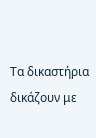Τα δικαστήρια δικάζουν με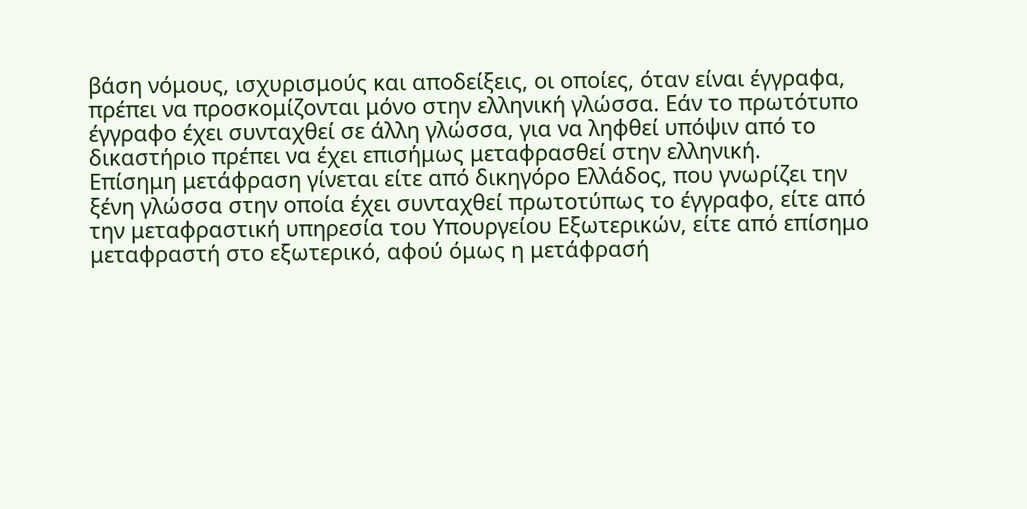βάση νόμους, ισχυρισμούς και αποδείξεις, οι οποίες, όταν είναι έγγραφα, πρέπει να προσκομίζονται μόνο στην ελληνική γλώσσα. Εάν το πρωτότυπο έγγραφο έχει συνταχθεί σε άλλη γλώσσα, για να ληφθεί υπόψιν από το δικαστήριο πρέπει να έχει επισήμως μεταφρασθεί στην ελληνική.
Επίσημη μετάφραση γίνεται είτε από δικηγόρο Ελλάδος, που γνωρίζει την ξένη γλώσσα στην οποία έχει συνταχθεί πρωτοτύπως το έγγραφο, είτε από την μεταφραστική υπηρεσία του Υπουργείου Εξωτερικών, είτε από επίσημο μεταφραστή στο εξωτερικό, αφού όμως η μετάφρασή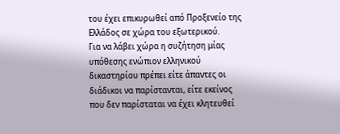του έχει επικυρωθεί από Προξενείο της Ελλάδος σε χώρα του εξωτερικού.
Για να λάβει χώρα η συζήτηση μίας υπόθεσης ενώπιον ελληνικού δικαστηρίου πρέπει είτε άπαντες οι διάδικοι να παρίστανται, είτε εκείνος που δεν παρίσταται να έχει κλητευθεί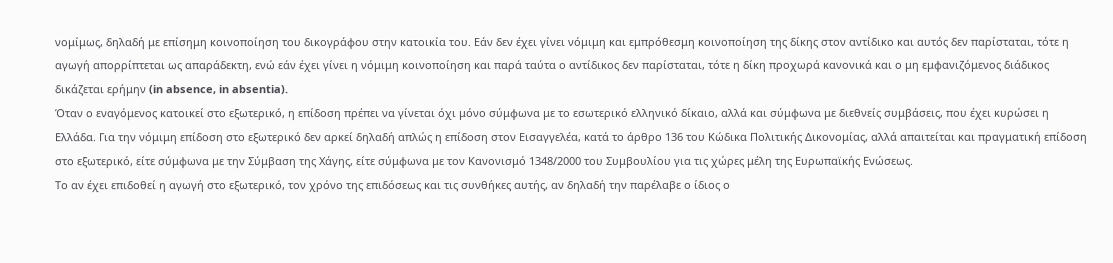νομίμως, δηλαδή με επίσημη κοινοποίηση του δικογράφου στην κατοικία του. Εάν δεν έχει γίνει νόμιμη και εμπρόθεσμη κοινοποίηση της δίκης στον αντίδικο και αυτός δεν παρίσταται, τότε η αγωγή απορρίπτεται ως απαράδεκτη, ενώ εάν έχει γίνει η νόμιμη κοινοποίηση και παρά ταύτα ο αντίδικος δεν παρίσταται, τότε η δίκη προχωρά κανονικά και ο μη εμφανιζόμενος διάδικος δικάζεται ερήμην (in absence, in absentia).
Όταν ο εναγόμενος κατοικεί στο εξωτερικό, η επίδοση πρέπει να γίνεται όχι μόνο σύμφωνα με το εσωτερικό ελληνικό δίκαιο, αλλά και σύμφωνα με διεθνείς συμβάσεις, που έχει κυρώσει η Ελλάδα. Για την νόμιμη επίδοση στο εξωτερικό δεν αρκεί δηλαδή απλώς η επίδοση στον Εισαγγελέα, κατά το άρθρο 136 του Κώδικα Πολιτικής Δικονομίας, αλλά απαιτείται και πραγματική επίδοση στο εξωτερικό, είτε σύμφωνα με την Σύμβαση της Χάγης, είτε σύμφωνα με τον Κανονισμό 1348/2000 του Συμβουλίου για τις χώρες μέλη της Ευρωπαϊκής Ενώσεως.
Το αν έχει επιδοθεί η αγωγή στο εξωτερικό, τον χρόνο της επιδόσεως και τις συνθήκες αυτής, αν δηλαδή την παρέλαβε ο ίδιος ο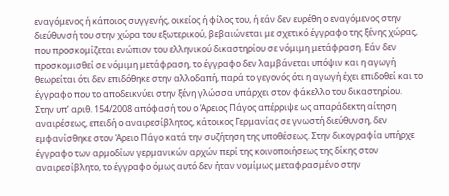εναγόμενος ή κάποιος συγγενής, οικείος ή φίλος του, ή εάν δεν ευρέθη ο εναγόμενος στην διεύθυνσή του στην χώρα του εξωτερικού, βεβαιώνεται με σχετικό έγγραφο της ξένης χώρας, που προσκομίζεται ενώπιον του ελληνικού δικαστηρίου σε νόμιμη μετάφραση. Εάν δεν προσκομισθεί σε νόμιμη μετάφραση, το έγγραφο δεν λαμβάνεται υπόψιν και η αγωγή θεωρείται ότι δεν επιδόθηκε στην αλλοδαπή, παρά το γεγονός ότι η αγωγή έχει επιδοθεί και το έγγραφο που το αποδεικνύει στην ξένη γλώσσα υπάρχει στον φάκελλο του δικαστηρίου.
Στην υπ’ αριθ. 154/2008 απόφασή του ο Άρειος Πάγος απέρριψε ως απαράδεκτη αίτηση αναιρέσεως, επειδή ο αναιρεσίβλητος, κάτοικος Γερμανίας σε γνωστή διεύθυνση, δεν εμφανίσθηκε στον Άρειο Πάγο κατά την συζήτηση της υποθέσεως. Στην δικογραφία υπήρχε έγγραφο των αρμοδίων γερμανικών αρχών περί της κοινοποιήσεως της δίκης στον αναιρεσίβλητο, το έγγραφο όμως αυτό δεν ήταν νομίμως μεταφρασμένο στην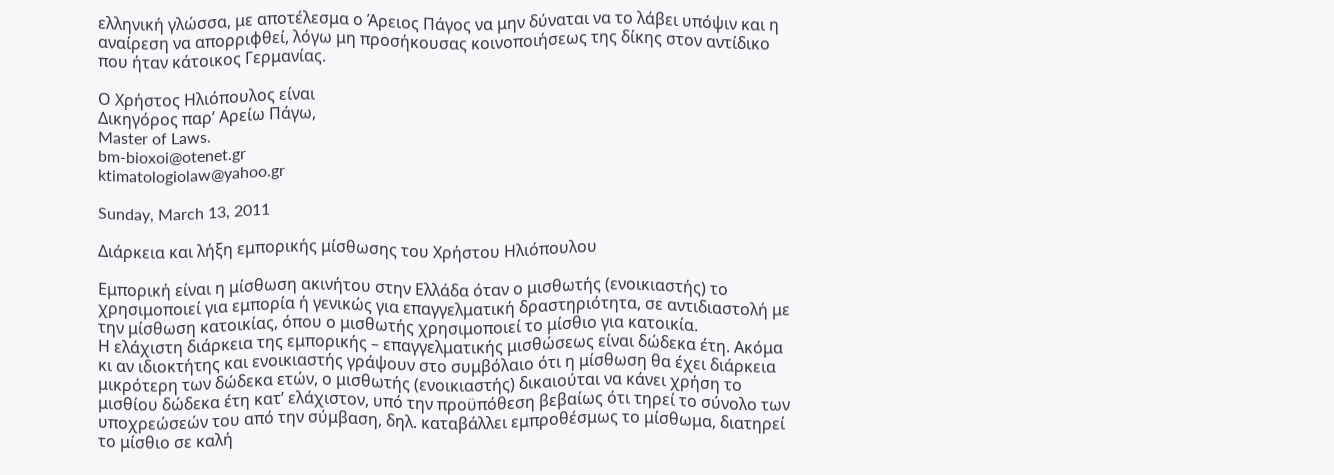ελληνική γλώσσα, με αποτέλεσμα ο Άρειος Πάγος να μην δύναται να το λάβει υπόψιν και η αναίρεση να απορριφθεί, λόγω μη προσήκουσας κοινοποιήσεως της δίκης στον αντίδικο που ήταν κάτοικος Γερμανίας.

Ο Χρήστος Ηλιόπουλος είναι
Δικηγόρος παρ’ Αρείω Πάγω,
Master of Laws.
bm-bioxoi@otenet.gr
ktimatologiolaw@yahoo.gr

Sunday, March 13, 2011

Διάρκεια και λήξη εμπορικής μίσθωσης του Χρήστου Ηλιόπουλου

Εμπορική είναι η μίσθωση ακινήτου στην Ελλάδα όταν ο μισθωτής (ενοικιαστής) το χρησιμοποιεί για εμπορία ή γενικώς για επαγγελματική δραστηριότητα, σε αντιδιαστολή με την μίσθωση κατοικίας, όπου ο μισθωτής χρησιμοποιεί το μίσθιο για κατοικία.
Η ελάχιστη διάρκεια της εμπορικής – επαγγελματικής μισθώσεως είναι δώδεκα έτη. Ακόμα κι αν ιδιοκτήτης και ενοικιαστής γράψουν στο συμβόλαιο ότι η μίσθωση θα έχει διάρκεια μικρότερη των δώδεκα ετών, ο μισθωτής (ενοικιαστής) δικαιούται να κάνει χρήση το μισθίου δώδεκα έτη κατ’ ελάχιστον, υπό την προϋπόθεση βεβαίως ότι τηρεί το σύνολο των υποχρεώσεών του από την σύμβαση, δηλ. καταβάλλει εμπροθέσμως το μίσθωμα, διατηρεί το μίσθιο σε καλή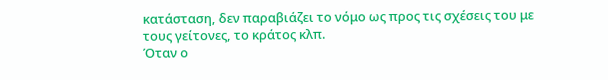κατάσταση, δεν παραβιάζει το νόμο ως προς τις σχέσεις του με τους γείτονες, το κράτος κλπ.
Όταν ο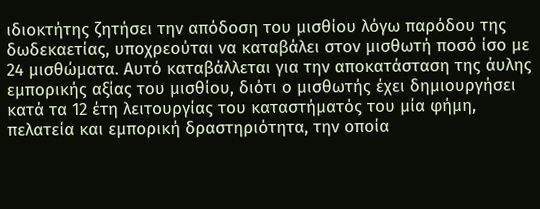ιδιοκτήτης ζητήσει την απόδοση του μισθίου λόγω παρόδου της δωδεκαετίας, υποχρεούται να καταβάλει στον μισθωτή ποσό ίσο με 24 μισθώματα. Αυτό καταβάλλεται για την αποκατάσταση της άυλης εμπορικής αξίας του μισθίου, διότι ο μισθωτής έχει δημιουργήσει κατά τα 12 έτη λειτουργίας του καταστήματός του μία φήμη, πελατεία και εμπορική δραστηριότητα, την οποία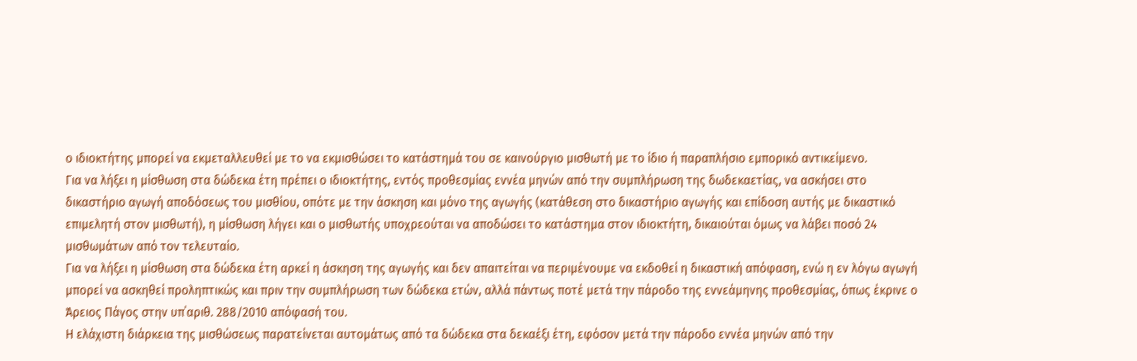ο ιδιοκτήτης μπορεί να εκμεταλλευθεί με το να εκμισθώσει το κατάστημά του σε καινούργιο μισθωτή με το ίδιο ή παραπλήσιο εμπορικό αντικείμενο.
Για να λήξει η μίσθωση στα δώδεκα έτη πρέπει ο ιδιοκτήτης, εντός προθεσμίας εννέα μηνών από την συμπλήρωση της δωδεκαετίας, να ασκήσει στο δικαστήριο αγωγή αποδόσεως του μισθίου, οπότε με την άσκηση και μόνο της αγωγής (κατάθεση στο δικαστήριο αγωγής και επίδοση αυτής με δικαστικό επιμελητή στον μισθωτή), η μίσθωση λήγει και ο μισθωτής υποχρεούται να αποδώσει το κατάστημα στον ιδιοκτήτη, δικαιούται όμως να λάβει ποσό 24 μισθωμάτων από τον τελευταίο.
Για να λήξει η μίσθωση στα δώδεκα έτη αρκεί η άσκηση της αγωγής και δεν απαιτείται να περιμένουμε να εκδοθεί η δικαστική απόφαση, ενώ η εν λόγω αγωγή μπορεί να ασκηθεί προληπτικώς και πριν την συμπλήρωση των δώδεκα ετών, αλλά πάντως ποτέ μετά την πάροδο της εννεάμηνης προθεσμίας, όπως έκρινε ο Άρειος Πάγος στην υπ΄αριθ. 288/2010 απόφασή του.
Η ελάχιστη διάρκεια της μισθώσεως παρατείνεται αυτομάτως από τα δώδεκα στα δεκαέξι έτη, εφόσον μετά την πάροδο εννέα μηνών από την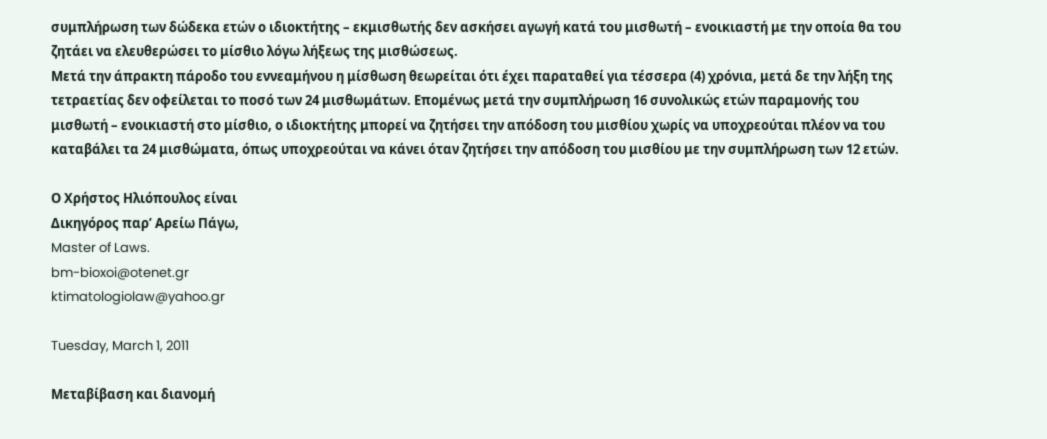συμπλήρωση των δώδεκα ετών ο ιδιοκτήτης – εκμισθωτής δεν ασκήσει αγωγή κατά του μισθωτή – ενοικιαστή με την οποία θα του ζητάει να ελευθερώσει το μίσθιο λόγω λήξεως της μισθώσεως.
Μετά την άπρακτη πάροδο του εννεαμήνου η μίσθωση θεωρείται ότι έχει παραταθεί για τέσσερα (4) χρόνια, μετά δε την λήξη της τετραετίας δεν οφείλεται το ποσό των 24 μισθωμάτων. Επομένως μετά την συμπλήρωση 16 συνολικώς ετών παραμονής του μισθωτή – ενοικιαστή στο μίσθιο, ο ιδιοκτήτης μπορεί να ζητήσει την απόδοση του μισθίου χωρίς να υποχρεούται πλέον να του καταβάλει τα 24 μισθώματα, όπως υποχρεούται να κάνει όταν ζητήσει την απόδοση του μισθίου με την συμπλήρωση των 12 ετών.

Ο Χρήστος Ηλιόπουλος είναι
Δικηγόρος παρ’ Αρείω Πάγω,
Master of Laws.
bm-bioxoi@otenet.gr
ktimatologiolaw@yahoo.gr

Tuesday, March 1, 2011

Μεταβίβαση και διανομή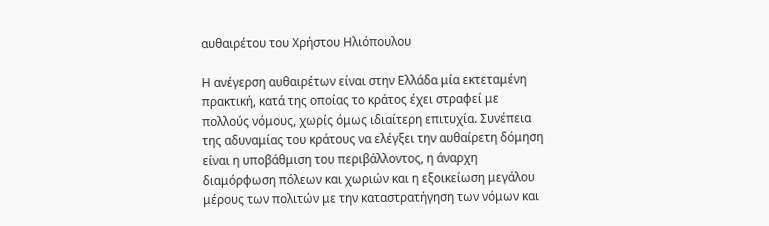αυθαιρέτου του Χρήστου Ηλιόπουλου

Η ανέγερση αυθαιρέτων είναι στην Ελλάδα μία εκτεταμένη πρακτική, κατά της οποίας το κράτος έχει στραφεί με πολλούς νόμους, χωρίς όμως ιδιαίτερη επιτυχία. Συνέπεια της αδυναμίας του κράτους να ελέγξει την αυθαίρετη δόμηση είναι η υποβάθμιση του περιβάλλοντος, η άναρχη διαμόρφωση πόλεων και χωριών και η εξοικείωση μεγάλου μέρους των πολιτών με την καταστρατήγηση των νόμων και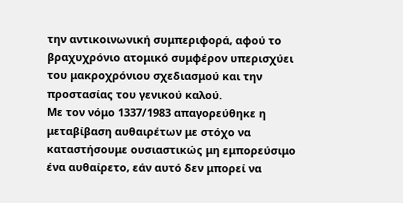την αντικοινωνική συμπεριφορά, αφού το βραχυχρόνιο ατομικό συμφέρον υπερισχύει του μακροχρόνιου σχεδιασμού και την προστασίας του γενικού καλού.
Με τον νόμο 1337/1983 απαγορεύθηκε η μεταβίβαση αυθαιρέτων με στόχο να καταστήσουμε ουσιαστικώς μη εμπορεύσιμο ένα αυθαίρετο, εάν αυτό δεν μπορεί να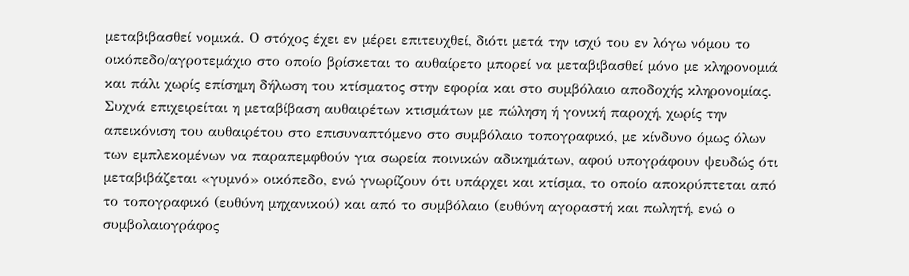μεταβιβασθεί νομικά. Ο στόχος έχει εν μέρει επιτευχθεί, διότι μετά την ισχύ του εν λόγω νόμου το οικόπεδο/αγροτεμάχιο στο οποίο βρίσκεται το αυθαίρετο μπορεί να μεταβιβασθεί μόνο με κληρονομιά και πάλι χωρίς επίσημη δήλωση του κτίσματος στην εφορία και στο συμβόλαιο αποδοχής κληρονομίας.
Συχνά επιχειρείται η μεταβίβαση αυθαιρέτων κτισμάτων με πώληση ή γονική παροχή, χωρίς την απεικόνιση του αυθαιρέτου στο επισυναπτόμενο στο συμβόλαιο τοπογραφικό, με κίνδυνο όμως όλων των εμπλεκομένων να παραπεμφθούν για σωρεία ποινικών αδικημάτων, αφού υπογράφουν ψευδώς ότι μεταβιβάζεται «γυμνό» οικόπεδο, ενώ γνωρίζουν ότι υπάρχει και κτίσμα, το οποίο αποκρύπτεται από το τοπογραφικό (ευθύνη μηχανικού) και από το συμβόλαιο (ευθύνη αγοραστή και πωλητή, ενώ ο συμβολαιογράφος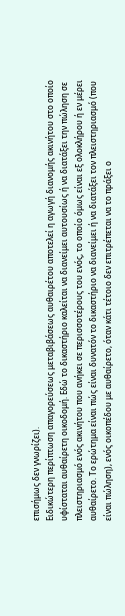επισήμως δεν γνωρίζει).
Ειδικώτερη περίπτωση απαγορεύσεως μεταβιβάσεως αυθαιρέτου αποτελεί η αγωγή διανομής ακινήτου στο οποίο υφίσταται αυθαίρετη οικοδομή. Εδώ το δικαστήριο καλείται να διανείμει αυτουσίως ή να διατάξει την πώληση σε πλειστηριασμό ενός ακινήτου που ανήκει σε περισσοτέρους του ενός, το οποίο όμως είναι εξ ολοκλήρου ή εν μέρει αυθαίρετο. Το ερώτημα είναι πώς είναι δυνατόν το δικαστήριο να διανείμει ή να διατάξει τον πλειστηριασμό (που είναι πώληση), ενός οικοπέδου με αυθαίρετο, όταν κάτι τέτοιο δεν επιτρέπεται να το πράξει ο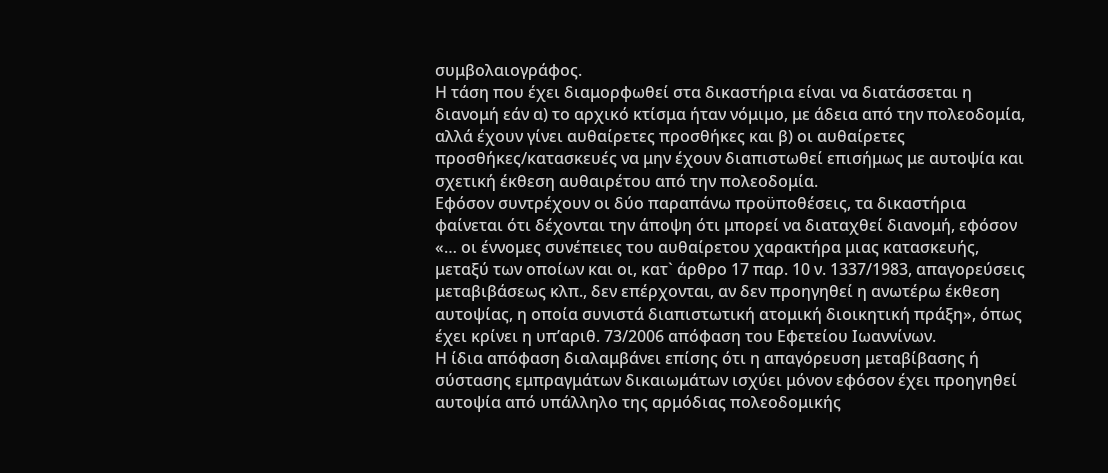συμβολαιογράφος.
Η τάση που έχει διαμορφωθεί στα δικαστήρια είναι να διατάσσεται η διανομή εάν α) το αρχικό κτίσμα ήταν νόμιμο, με άδεια από την πολεοδομία, αλλά έχουν γίνει αυθαίρετες προσθήκες και β) οι αυθαίρετες προσθήκες/κατασκευές να μην έχουν διαπιστωθεί επισήμως με αυτοψία και σχετική έκθεση αυθαιρέτου από την πολεοδομία.
Εφόσον συντρέχουν οι δύο παραπάνω προϋποθέσεις, τα δικαστήρια φαίνεται ότι δέχονται την άποψη ότι μπορεί να διαταχθεί διανομή, εφόσον «… οι έννομες συνέπειες του αυθαίρετου χαρακτήρα μιας κατασκευής, μεταξύ των οποίων και οι, κατ` άρθρο 17 παρ. 10 ν. 1337/1983, απαγορεύσεις μεταβιβάσεως κλπ., δεν επέρχονται, αν δεν προηγηθεί η ανωτέρω έκθεση αυτοψίας, η οποία συνιστά διαπιστωτική ατομική διοικητική πράξη», όπως έχει κρίνει η υπ’αριθ. 73/2006 απόφαση του Εφετείου Ιωαννίνων.
Η ίδια απόφαση διαλαμβάνει επίσης ότι η απαγόρευση μεταβίβασης ή σύστασης εμπραγμάτων δικαιωμάτων ισχύει μόνον εφόσον έχει προηγηθεί αυτοψία από υπάλληλο της αρμόδιας πολεοδομικής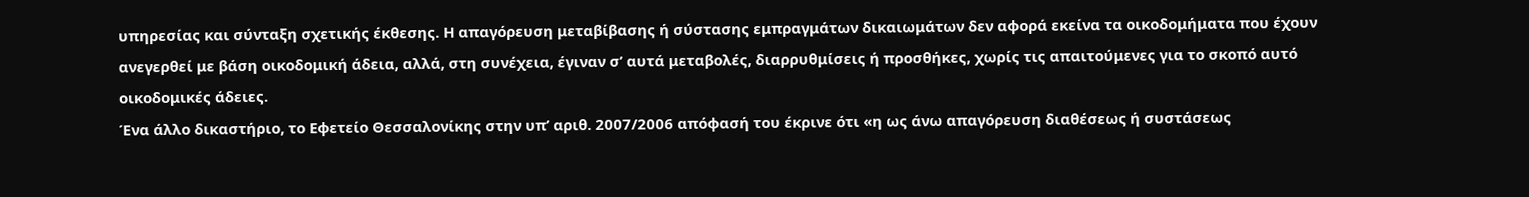υπηρεσίας και σύνταξη σχετικής έκθεσης. Η απαγόρευση μεταβίβασης ή σύστασης εμπραγμάτων δικαιωμάτων δεν αφορά εκείνα τα οικοδομήματα που έχουν ανεγερθεί με βάση οικοδομική άδεια, αλλά, στη συνέχεια, έγιναν σ’ αυτά μεταβολές, διαρρυθμίσεις ή προσθήκες, χωρίς τις απαιτούμενες για το σκοπό αυτό οικοδομικές άδειες.
Ένα άλλο δικαστήριο, το Εφετείο Θεσσαλονίκης στην υπ’ αριθ. 2007/2006 απόφασή του έκρινε ότι «η ως άνω απαγόρευση διαθέσεως ή συστάσεως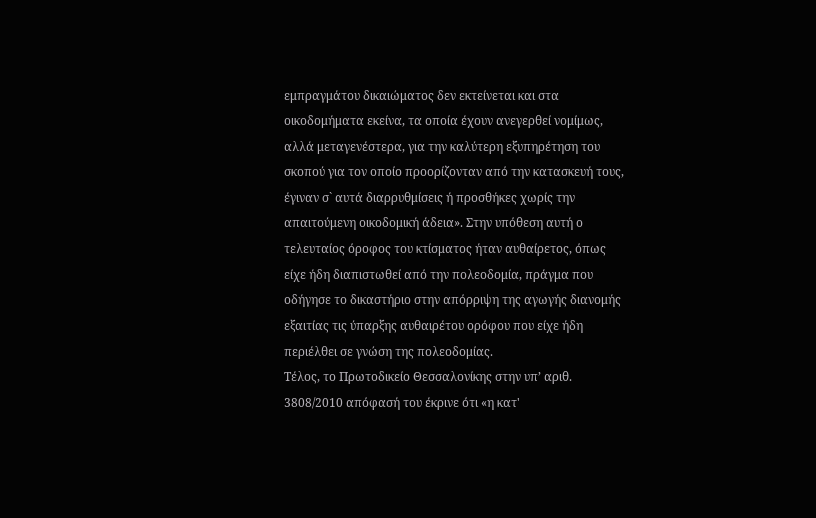εμπραγμάτου δικαιώματος δεν εκτείνεται και στα οικοδομήματα εκείνα, τα οποία έχουν ανεγερθεί νομίμως, αλλά μεταγενέστερα, για την καλύτερη εξυπηρέτηση του σκοπού για τον οποίο προορίζονταν από την κατασκευή τους, έγιναν σ` αυτά διαρρυθμίσεις ή προσθήκες χωρίς την απαιτούμενη οικοδομική άδεια». Στην υπόθεση αυτή ο τελευταίος όροφος του κτίσματος ήταν αυθαίρετος, όπως είχε ήδη διαπιστωθεί από την πολεοδομία, πράγμα που οδήγησε το δικαστήριο στην απόρριψη της αγωγής διανομής εξαιτίας τις ύπαρξης αυθαιρέτου ορόφου που είχε ήδη περιέλθει σε γνώση της πολεοδομίας.
Τέλος, το Πρωτοδικείο Θεσσαλονίκης στην υπ’ αριθ. 3808/2010 απόφασή του έκρινε ότι «η κατ'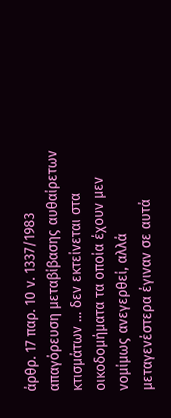άρθρ. 17 παρ. 10 ν. 1337/1983 απαγόρευση μεταβίβασης αυθαίρετων κτισμάτων … δεν εκτείνεται στα οικοδομήματα τα οποία έχουν μεν νομίμως ανεγερθεί, αλλά μεταγενέστερα έγιναν σε αυτά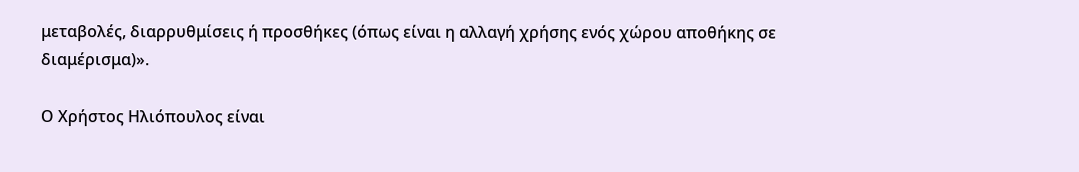μεταβολές, διαρρυθμίσεις ή προσθήκες (όπως είναι η αλλαγή χρήσης ενός χώρου αποθήκης σε διαμέρισμα)».

Ο Χρήστος Ηλιόπουλος είναι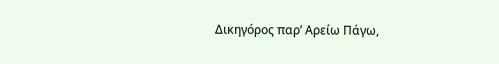Δικηγόρος παρ’ Αρείω Πάγω,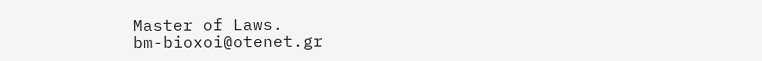Master of Laws.
bm-bioxoi@otenet.gr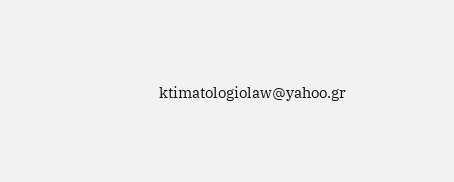ktimatologiolaw@yahoo.gr